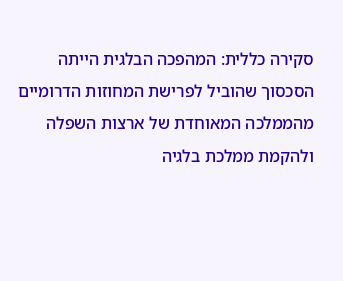סקירה כללית: המהפכה הבלגית הייתה הסכסוך שהוביל לפרישת המחוזות הדרומיים מהממלכה המאוחדת של ארצות השפלה ולהקמת ממלכת בלגיה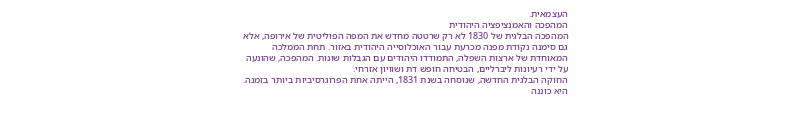העצמאית.
המהפכה והאמנציפציה היהודית
המהפכה הבלגית של 1830 לא רק שרטטה מחדש את המפה הפוליטית של אירופה, אלא גם סימנה נקודת מפנה מכרעת עבור האוכלוסייה היהודית באזור. תחת הממלכה המאוחדת של ארצות השפלה, התמודדו היהודים עם הגבלות שונות. המהפכה, שהונעה על ידי רעיונות ליברליים, הבטיחה חופש דת ושוויון אזרחי.
החוקה הבלגית החדשה, שנוסחה בשנת 1831, הייתה אחת הפרוגרסיביות ביותר בזמנה. היא כוננה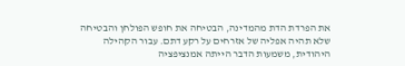את הפרדת הדת מהמדינה, הבטיחה את חופש הפולחן והבטיחה שלא תהיה אפליה של אזרחים על רקע דתם. עבור הקהילה היהודית, משמעות הדבר הייתה אמנציפציה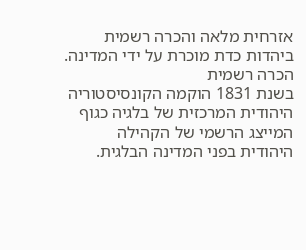אזרחית מלאה והכרה רשמית ביהדות כדת מוכרת על ידי המדינה.
הכרה רשמית
בשנת 1831 הוקמה הקונסיסטוריה היהודית המרכזית של בלגיה כגוף המייצג הרשמי של הקהילה היהודית בפני המדינה הבלגית.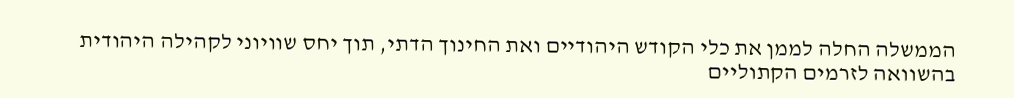הממשלה החלה לממן את כלי הקודש היהודיים ואת החינוך הדתי, תוך יחס שוויוני לקהילה היהודית בהשוואה לזרמים הקתוליים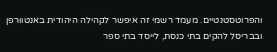והפרוטסטנטיים. מעמד רשמי זה איפשר לקהילה היהודית באנטוורפן ובבריסל להקים בתי כנסת, לייסד בתי ספר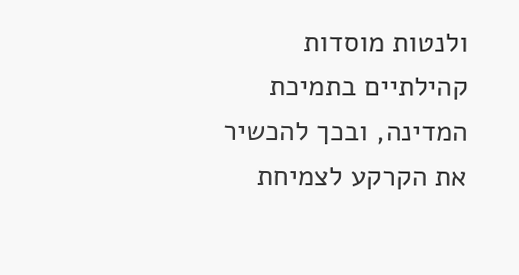ולנטות מוסדות קהילתיים בתמיכת המדינה, ובכך להכשיר את הקרקע לצמיחת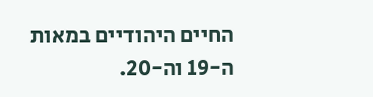החיים היהודיים במאות ה-19 וה-20.